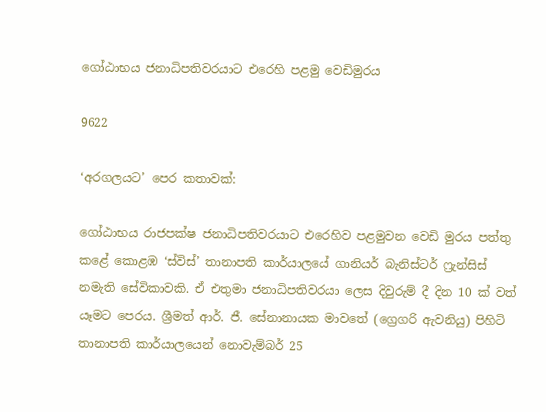ගෝඨාභය ජනාධිපතිවරයාට එරෙහි පළමු වෙඩිමුරය

9622

‘අරගලයට’ පෙර කතාවක්:

ගෝඨාභය රාජපක්ෂ ජනාධිපතිවරයාට එරෙහිව පළමුවන වෙඩි මුරය පත්තු කළේ කොළඹ ‘ස්විස්’ තානාපති කාර්යාලයේ ගානියර් බැනිස්ටර් ෆ්‍රැන්සිස් නමැති සේවිකාවකි. ඒ එතුමා ජනාධිපතිවරයා ලෙස දිවුරුම් දී දින 10 ක් වත් යෑමට පෙරය. ශ්‍රීමත් ආර්. ජී. සේනානායක මාවතේ (ග්‍රෙගරි ඇවනියු) පිහිටි තානාපති කාර්යාලයෙන් නොවැම්බර් 25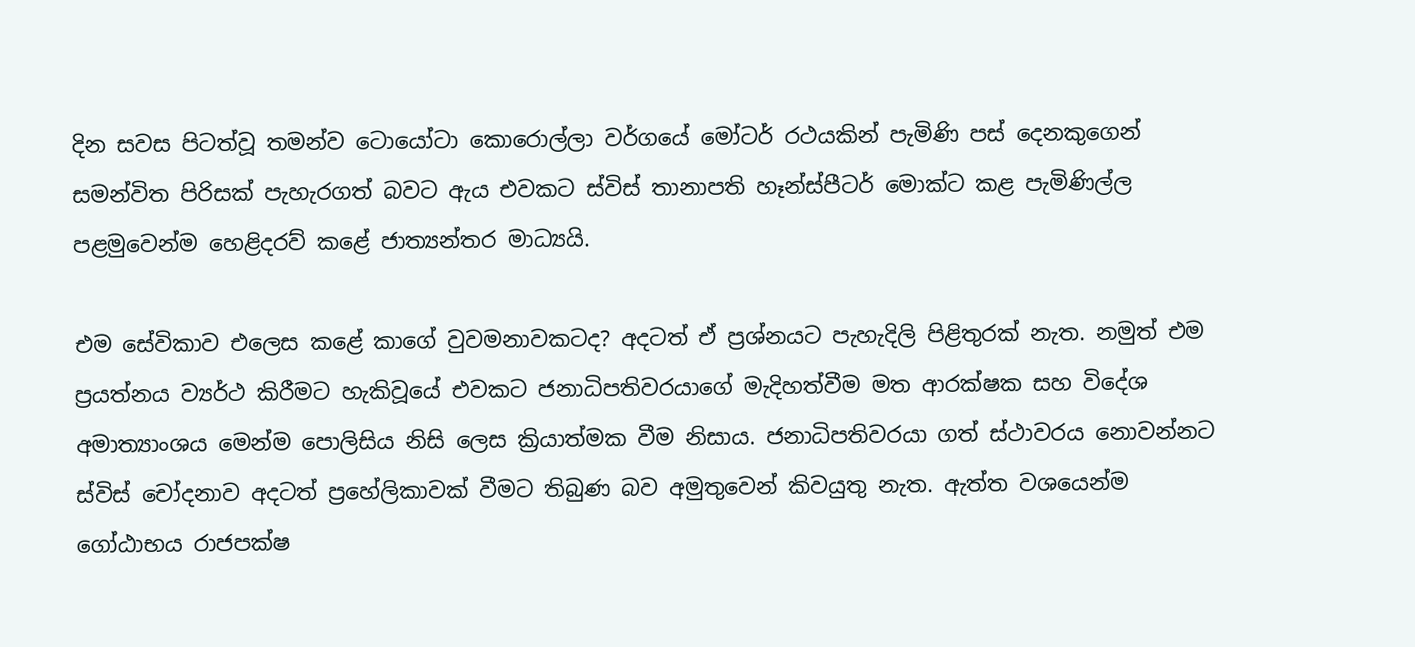දින සවස පිටත්වූ තමන්ව ටොයෝටා කොරොල්ලා වර්ගයේ මෝටර් රථයකින් පැමිණි පස් දෙනකුගෙන් සමන්විත පිරිසක් පැහැරගත් බවට ඇය එවකට ස්විස් තානාපති හෑන්ස්පීටර් මොක්ට කළ පැමිණිල්ල පළමුවෙන්ම හෙළිදරව් කළේ ජාත්‍යන්තර මාධ්‍යයි.

එම සේවිකාව එලෙස කළේ කාගේ වුවමනාවකටද? අදටත් ඒ ප්‍රශ්නයට පැහැදිලි පිළිතුරක් නැත. නමුත් එම ප්‍රයත්නය ව්‍යර්ථ කිරීමට හැකිවූයේ එවකට ජනාධිපතිවරයාගේ මැදිහත්වීම මත ආරක්ෂක සහ විදේශ අමාත්‍යාංශය මෙන්ම පොලිසිය නිසි ලෙස ක්‍රියාත්මක වීම නිසාය. ජනාධිපතිවරයා ගත් ස්ථාවරය නොවන්නට ස්විස් චෝදනාව අදටත් ප්‍රහේලිකාවක් වීමට තිබුණ බව අමුතුවෙන් කිවයුතු නැත. ඇත්ත වශයෙන්ම ගෝඨාභය රාජපක්ෂ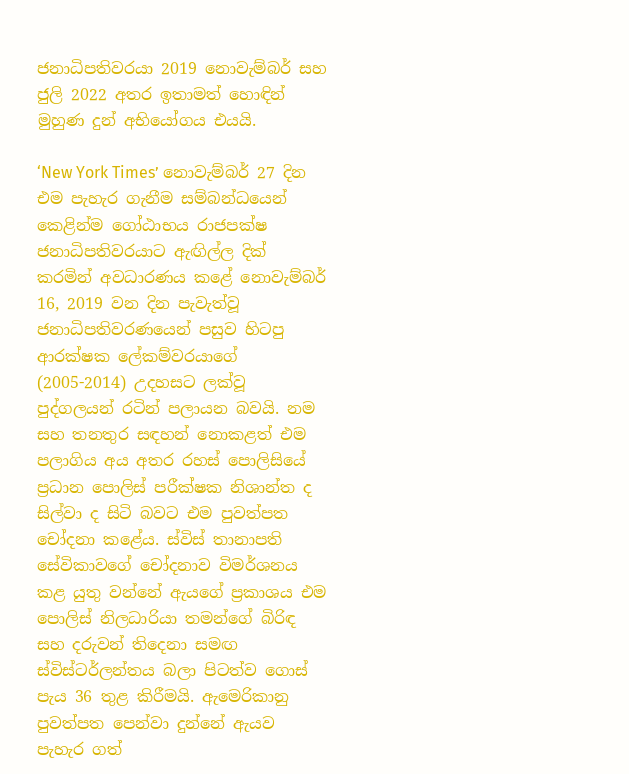ජනාධිපතිවරයා 2019 නොවැම්බර් සහ ජුලි 2022 අතර ඉතාමත් හොඳින් මුහුණ දුන් අභියෝගය එයයි.

‘New York Times’ නොවැම්බර් 27 දින එම පැහැර ගැනීම සම්බන්ධයෙන් කෙළින්ම ගෝඨාභය රාජපක්ෂ ජනාධිපතිවරයාට ඇඟිල්ල දික් කරමින් අවධාරණය කළේ නොවැම්බර් 16, 2019 වන දින පැවැත්වූ ජනාධිපතිවරණයෙන් පසුව හිටපු ආරක්ෂක ලේකම්වරයාගේ (2005-2014) උදහසට ලක්වූ පුද්ගලයන් රටින් පලායන බවයි. නම සහ තනතුර සඳහන් නොකළත් එම පලාගිය අය අතර රහස් පොලිසියේ ප්‍රධාන පොලිස් පරීක්ෂක නිශාන්ත ද සිල්වා ද සිටි බවට එම පුවත්පත චෝදනා කළේය. ස්විස් තානාපති සේවිකාවගේ චෝදනාව විමර්ශනය කළ යුතු වන්නේ ඇයගේ ප්‍රකාශය එම පොලිස් නිලධාරියා තමන්ගේ බිරිඳ සහ දරුවන් තිදෙනා සමඟ ස්විස්ටර්ලන්තය බලා පිටත්ව ගොස් පැය 36 තුළ කිරීමයි. ඇමෙරිකානු පුවත්පත පෙන්වා දුන්නේ ඇයව පැහැර ගත්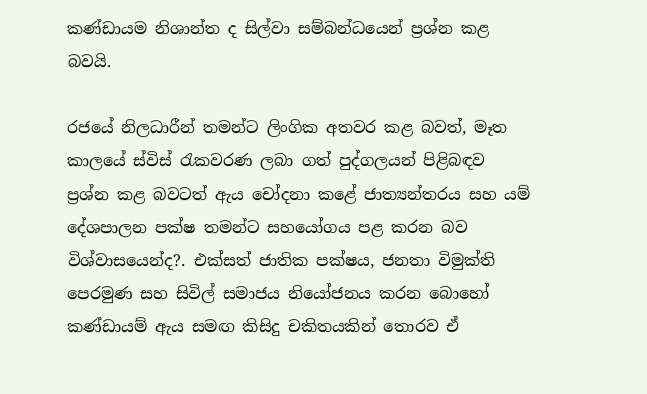කණ්ඩායම නිශාන්ත ද සිල්වා සම්බන්ධයෙන් ප්‍රශ්න කළ බවයි.

රජයේ නිලධාරීන් තමන්ට ලිංගික අතවර කළ බවත්, මෑත කාලයේ ස්විස් රැකවරණ ලබා ගත් පුද්ගලයන් පිළිබඳව ප්‍රශ්න කළ බවටත් ඇය චෝදනා කළේ ජාත්‍යන්තරය සහ යම් දේශපාලන පක්ෂ තමන්ට සහයෝගය පළ කරන බව විශ්වාසයෙන්ද?. එක්සත් ජාතික පක්ෂය, ජනතා විමුක්ති පෙරමුණ සහ සිවිල් සමාජය නියෝජනය කරන බොහෝ කණ්ඩායම් ඇය සමඟ කිසිදු චකිතයකින් තොරව ඒ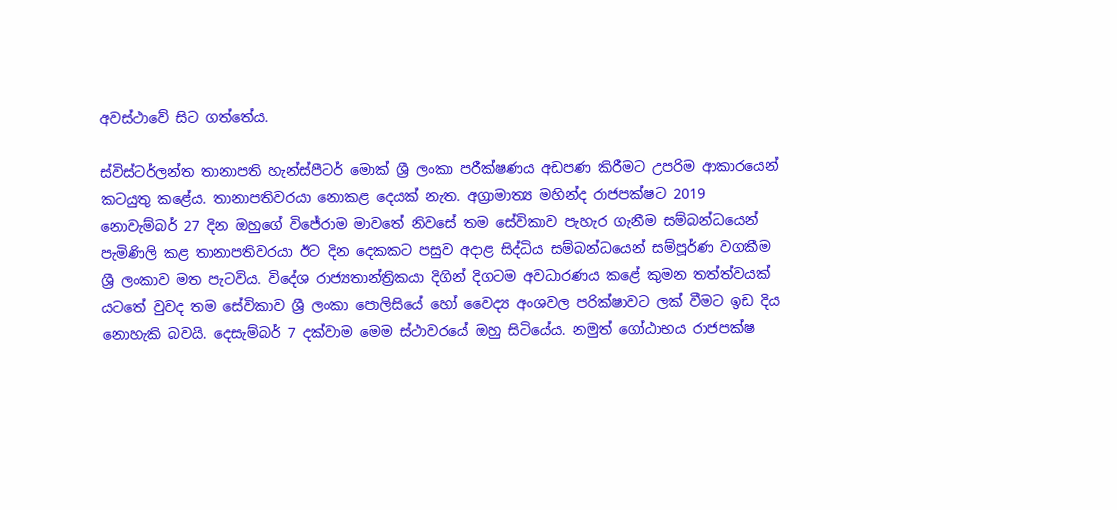අවස්ථාවේ සිට ගත්තේය.

ස්විස්ටර්ලන්ත තානාපති හැන්ස්පීටර් මොක් ශ්‍රී ලංකා පරීක්ෂණය අඩපණ කිරීමට උපරිම ආකාරයෙන් කටයුතු කළේය. තානාපතිවරයා නොකළ දෙයක් නැත. අග්‍රාමාත්‍ය මහින්ද රාජපක්ෂට 2019 නොවැම්බර් 27 දින ඔහුගේ විජේරාම මාවතේ නිවසේ තම සේවිකාව පැහැර ගැනීම සම්බන්ධයෙන් පැමිණිලි කළ තානාපතිවරයා ඊට දින දෙකකට පසුව අදාළ සිද්ධිය සම්බන්ධයෙන් සම්පූර්ණ වගකීම ශ්‍රී ලංකාව මත පැටවිය. විදේශ රාජ්‍යතාන්ත්‍රිකයා දිගින් දිගටම අවධාරණය කළේ කුමන තත්ත්වයක් යටතේ වුවද තම සේවිකාව ශ්‍රී ලංකා පොලිසියේ හෝ වෛද්‍ය අංශවල පරික්ෂාවට ලක් වීමට ඉඩ දිය නොහැකි බවයි. දෙසැම්බර් 7 දක්වාම මෙම ස්ථාවරයේ ඔහු සිටියේය. නමුත් ගෝඨාභය රාජපක්ෂ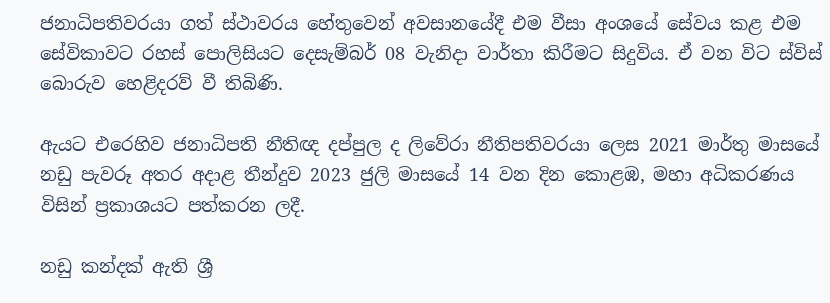ජනාධිපතිවරයා ගත් ස්ථාවරය හේතුවෙන් අවසානයේදී එම වීසා අංශයේ සේවය කළ එම සේවිකාවට රහස් පොලිසියට දෙසැම්බර් 08 වැනිදා වාර්තා කිරීමට සිදුවිය. ඒ වන විට ස්විස් බොරුව හෙළිදරව් වී තිබිණි.

ඇයට එරෙහිව ජනාධිපති නීතිඥ දප්පුල ද ලිවේරා නීතිපතිවරයා ලෙස 2021 මාර්තු මාසයේ නඩු පැවරූ අතර අදාළ තීන්දුව 2023 ජුලි මාසයේ 14 වන දින කොළඹ, මහා අධිකරණය විසින් ප්‍රකාශයට පත්කරන ලදී.

නඩු කන්දක් ඇති ශ්‍රී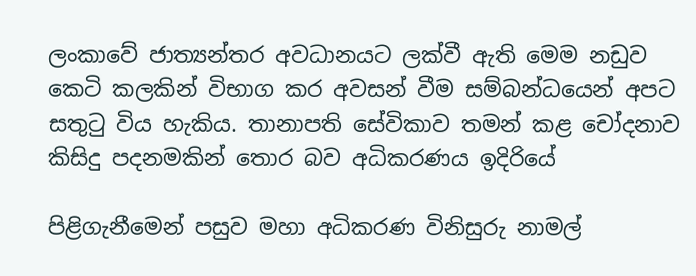ලංකාවේ ජාත්‍යන්තර අවධානයට ලක්වී ඇති මෙම නඩුව කෙටි කලකින් විභාග කර අවසන් වීම සම්බන්ධයෙන් අපට සතුටු විය හැකිය. තානාපති සේවිකාව තමන් කළ චෝදනාව කිසිදු පදනමකින් තොර බව අධිකරණය ඉදිරියේ

පිළිගැනීමෙන් පසුව මහා අධිකරණ විනිසුරු නාමල්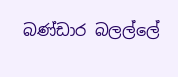බණ්ඩාර බලල්ලේ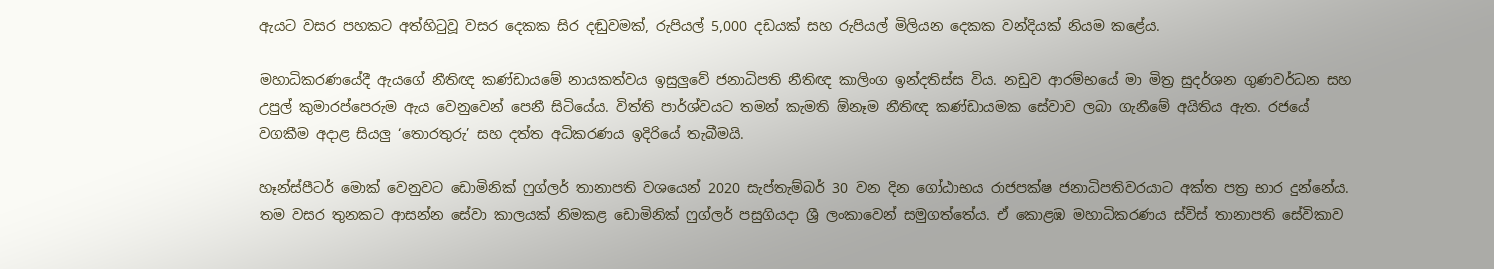ඇයට වසර පහකට අත්හිටුවූ වසර දෙකක සිර දඬුවමක්, රුපියල් 5,000 දඩයක් සහ රුපියල් මිලියන දෙකක වන්දියක් නියම කළේය.

මහාධිකරණයේදී ඇයගේ නීතිඥ කණ්ඩායමේ නායකත්වය ඉසුලුවේ ජනාධිපති නීතිඥ කාලිංග ඉන්දතිස්ස විය. නඩුව ආරම්භයේ මා මිත්‍ර සුදර්ශන ගුණවර්ධන සහ උපුල් කුමාරප්පෙරුම ඇය වෙනුවෙන් පෙනී සිටියේය. විත්ති පාර්ශ්වයට තමන් කැමති ඕනෑම නීතිඥ කණ්ඩායමක සේවාව ලබා ගැනීමේ අයිතිය ඇත. රජයේ වගකීම අදාළ සියලු ‘තොරතුරු’ සහ දත්ත අධිකරණය ඉදිරියේ තැබීමයි.

හෑන්ස්පීටර් මොක් වෙනුවට ඩොමිනික් ෆුග්ලර් තානාපති වශයෙන් 2020 සැප්තැම්බර් 30 වන දින ගෝඨාභය රාජපක්ෂ ජනාධිපතිවරයාට අක්ත පත්‍ර භාර දුන්නේය. තම වසර තුනකට ආසන්න සේවා කාලයක් නිමකළ ඩොමිනික් ෆුග්ලර් පසුගියදා ශ්‍රී ලංකාවෙන් සමුගත්තේය. ඒ කොළඹ මහාධිකරණය ස්විස් තානාපති සේවිකාව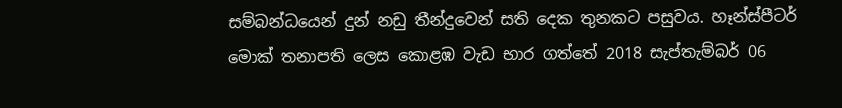සම්බන්ධයෙන් දුන් නඩු තීන්දුවෙන් සති දෙක තුනකට පසුවය. හෑන්ස්පීටර් මොක් තනාපති ලෙස කොළඹ වැඩ භාර ගත්තේ 2018 සැප්තැම්බර් 06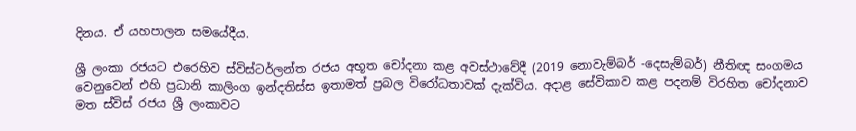දිනය. ඒ යහපාලන සමයේදීය.

ශ්‍රී ලංකා රජයට එරෙහිව ස්විස්ටර්ලන්ත රජය අභූත චෝදනා කළ අවස්ථාවේදී (2019 නොවැම්බර් -දෙසැම්බර්) නීතිඥ සංගමය වෙනුවෙන් එහි ප්‍රධානි කාලිංග ඉන්දතිස්ස ඉතාමත් ප්‍රබල විරෝධතාවක් දැක්විය. අදාළ සේවිකාව කළ පදනම් විරහිත චෝදනාව මත ස්විස් රජය ශ්‍රී ලංකාවට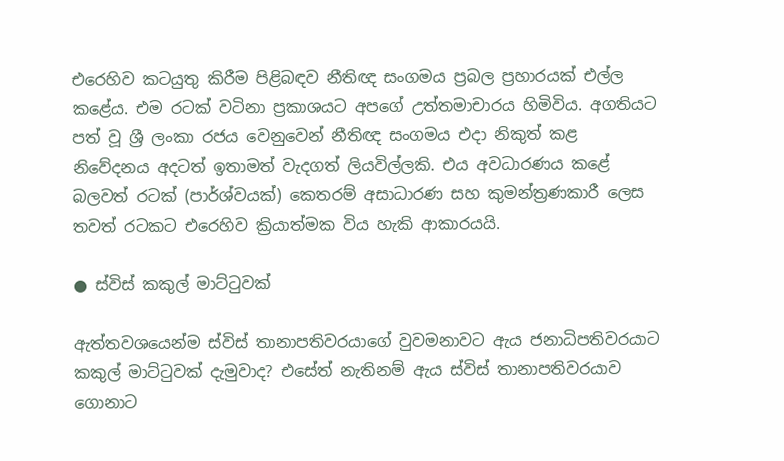එරෙහිව කටයුතු කිරීම පිළිබඳව නීතිඥ සංගමය ප්‍රබල ප්‍රහාරයක් එල්ල කළේය. එම රටක් වටිනා ප්‍රකාශයට අපගේ උත්තමාචාරය හිමිවිය. අගතියට පත් වූ ශ්‍රී ලංකා රජය වෙනුවෙන් නීතිඥ සංගමය එදා නිකුත් කළ නිවේදනය අදටත් ඉතාමත් වැදගත් ලියවිල්ලකි. එය අවධාරණය කළේ බලවත් රටක් (පාර්ශ්වයක්) කෙතරම් අසාධාරණ සහ කුමන්ත්‍රණකාරී ලෙස තවත් රටකට එරෙහිව ක්‍රියාත්මක විය හැකි ආකාරයයි.

● ස්විස් කකුල් මාට්ටුවක්

ඇත්තවශයෙන්ම ස්විස් තානාපතිවරයාගේ වුවමනාවට ඇය ජනාධිපතිවරයාට කකුල් මාට්ටුවක් දැමුවාද? එසේත් නැතිනම් ඇය ස්විස් තානාපතිවරයාව ගොනාට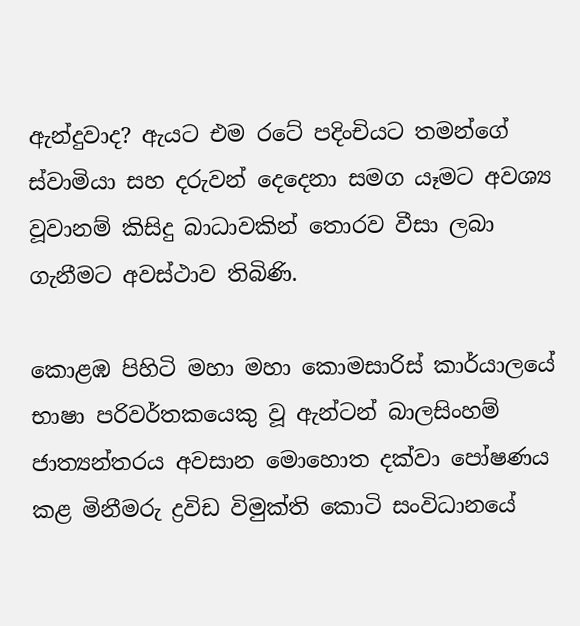ඇන්දුවාද? ඇයට එම රටේ පදිංචියට තමන්ගේ ස්වාමියා සහ දරුවන් දෙදෙනා සමග යෑමට අවශ්‍ය වූවානම් කිසිදු බාධාවකින් තොරව වීසා ලබා ගැනීමට අවස්ථාව තිබිණි.

කොළඹ පිහිටි මහා මහා කොමසාරිස් කාර්යාලයේ භාෂා පරිවර්තකයෙකු වූ ඇන්ටන් බාලසිංහම් ජාත්‍යන්තරය අවසාන මොහොත දක්වා පෝෂණය කළ මිනීමරු ද්‍රවිඩ විමුක්ති කොටි සංවිධානයේ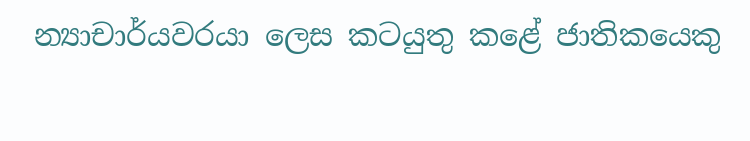න්‍යාචාර්යවරයා ලෙස කටයුතු කළේ ජාතිකයෙකු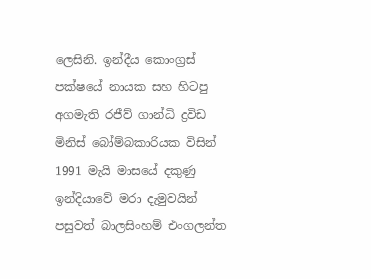ලෙසිනි. ඉන්දීය කොංග්‍රස් පක්ෂයේ නායක සහ හිටපු අගමැති රජීව් ගාන්ධි ද්‍රවිඩ මිනිස් බෝම්බකාරියක විසින් 1991 මැයි මාසයේ දකුණු ඉන්දියාවේ මරා දැමුවයින් පසුවත් බාලසිංහම් එංගලන්ත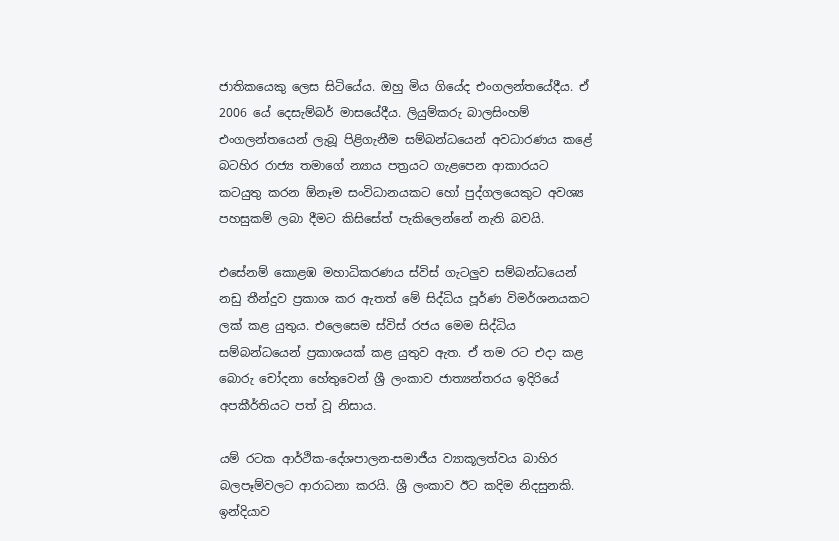ජාතිකයෙකු ලෙස සිටියේය. ඔහු මිය ගියේද එංගලන්තයේදීය. ඒ 2006 යේ දෙසැම්බර් මාසයේදීය. ලියුම්කරු බාලසිංහම් එංගලන්තයෙන් ලැබූ පිළිගැනීම සම්බන්ධයෙන් අවධාරණය කළේ බටහිර රාජ්‍ය තමාගේ න්‍යාය පත්‍රයට ගැළපෙන ආකාරයට කටයුතු කරන ඕනෑම සංවිධානයකට හෝ පුද්ගලයෙකුට අවශ්‍ය පහසුකම් ලබා දීමට කිසිසේත් පැකිලෙන්නේ නැති බවයි.

එසේනම් කොළඹ මහාධිකරණය ස්විස් ගැටලුව සම්බන්ධයෙන් නඩු තීන්දුව ප්‍රකාශ කර ඇතත් මේ සිද්ධිය පූර්ණ විමර්ශනයකට ලක් කළ යුතුය. එලෙසෙම ස්විස් රජය මෙම සිද්ධිය සම්බන්ධයෙන් ප්‍රකාශයක් කළ යුතුව ඇත. ඒ තම රට එදා කළ බොරු චෝදනා හේතුවෙන් ශ්‍රී ලංකාව ජාත්‍යන්තරය ඉදිරියේ අපකීර්තියට පත් වූ නිසාය.

යම් රටක ආර්ථික-දේශපාලන-සමාජීය ව්‍යාකූලත්වය බාහිර බලපෑම්වලට ආරාධනා කරයි. ශ්‍රී ලංකාව ඊට කදිම නිදසුනකි. ඉන්දියාව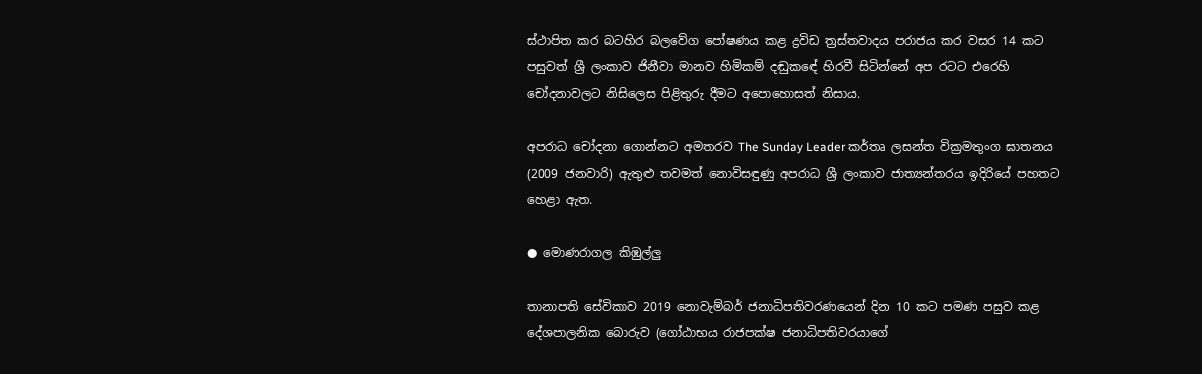ස්ථාපිත කර බටහිර බලවේග පෝෂණය කළ ද්‍රවිඩ ත්‍රස්තවාදය පරාජය කර වසර 14 කට පසුවත් ශ්‍රී ලංකාව ජිනීවා මානව හිමිකම් දඬුකඳේ හිරවී සිටින්නේ අප රටට එරෙහි චෝදනාවලට නිසිලෙස පිළිතුරු දීමට අපොහොසත් නිසාය.

අපරාධ චෝදනා ගොන්නට අමතරව The Sunday Leader කර්තෘ ලසන්ත වික්‍රමතුංග ඝාතනය (2009 ජනවාරි) ඇතුළු තවමත් නොවිසඳුණු අපරාධ ශ්‍රී ලංකාව ජාත්‍යන්තරය ඉදිරියේ පහතට හෙළා ඇත.

● මොණරාගල කිඹුල්ලු

තානාපති සේවිකාව 2019 නොවැම්බර් ජනාධිපතිවරණයෙන් දින 10 කට පමණ පසුව කළ දේශපාලනික බොරුව (ගෝඨාභය රාජපක්ෂ ජනාධිපතිවරයාගේ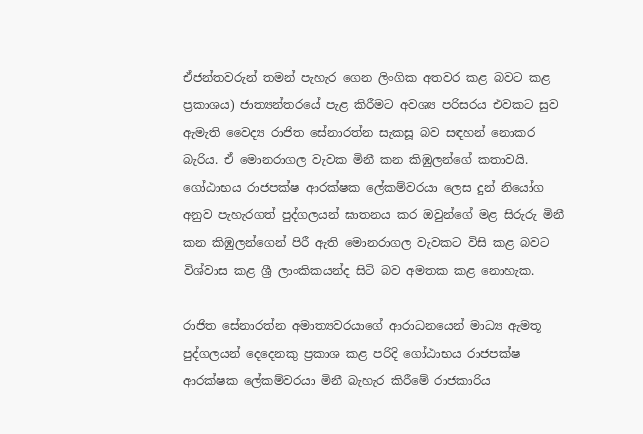ඒජන්තවරුන් තමන් පැහැර ගෙන ලිංගික අතවර කළ බවට කළ ප්‍රකාශය) ජාත්‍යන්තරයේ පැළ කිරීමට අවශ්‍ය පරිසරය එවකට සුව ඇමැති වෛද්‍ය රාජිත සේනාරත්න සැකසූ බව සඳහන් නොකර බැරිය. ඒ මොනරාගල වැවක මිනී කන කිඹුලන්ගේ කතාවයි. ගෝඨාභය රාජපක්ෂ ආරක්ෂක ලේකම්වරයා ලෙස දුන් නියෝග අනුව පැහැරගත් පුද්ගලයන් ඝාතනය කර ඔවුන්ගේ මළ සිරුරු මිනී කන කිඹුලන්ගෙන් පිරී ඇති මොනරාගල වැවකට විසි කළ බවට විශ්වාස කළ ශ්‍රී ලාංකිකයන්ද සිටි බව අමතක කළ නොහැක.

රාජිත සේනාරත්න අමාත්‍යවරයාගේ ආරාධනයෙන් මාධ්‍ය ඇමතූ පුද්ගලයන් දෙදෙනකු ප්‍රකාශ කළ පරිදි ගෝඨාභය රාජපක්ෂ ආරක්ෂක ලේකම්වරයා මිනී බැහැර කිරීමේ රාජකාරිය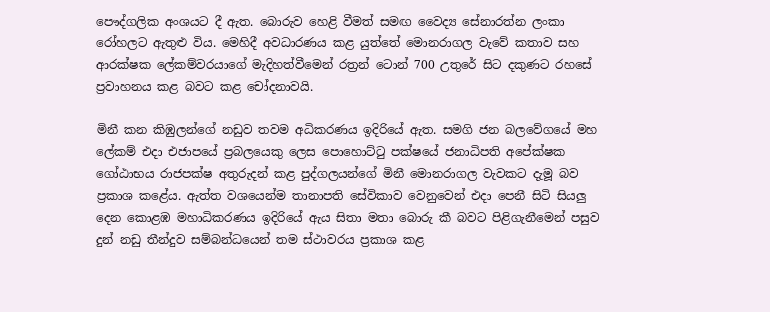පෞද්ගලික අංශයට දී ඇත. බොරුව හෙළි වීමත් සමඟ වෛද්‍ය සේනාරත්න ලංකා රෝහලට ඇතුළු විය. මෙහිදී අවධාරණය කළ යුත්තේ මොනරාගල වැවේ කතාව සහ ආරක්ෂක ලේකම්වරයාගේ මැදිහත්වීමෙන් රත්‍රන් ටොන් 700 උතුරේ සිට දකුණට රහසේ ප්‍රවාහනය කළ බවට කළ චෝදනාවයි.

මිනී කන කිඹුලන්ගේ නඩුව තවම අධිකරණය ඉදිරියේ ඇත. සමගි ජන බලවේගයේ මහ ලේකම් එදා එජාපයේ ප්‍රබලයෙකු ලෙස පොහොට්ටු පක්ෂයේ ජනාධිපති අපේක්ෂක ගෝඨාභය රාජපක්ෂ අතුරුදන් කළ පුද්ගලයන්ගේ මිනී මොනරාගල වැවකට දැමූ බව ප්‍රකාශ කළේය. ඇත්ත වශයෙන්ම තානාපති සේවිකාව වෙනුවෙන් එදා පෙනී සිටි සියලු දෙන කොළඹ මහාධිකරණය ඉදිරියේ ඇය සිතා මතා බොරු කී බවට පිළිගැනීමෙන් පසුව දුන් නඩු තීන්දුව සම්බන්ධයෙන් තම ස්ථාවරය ප්‍රකාශ කළ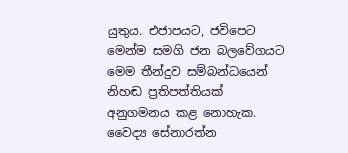යුතුය. එජාපයට, ජවිපෙට මෙන්ම සමගි ජන බලවේගයට මෙම තීන්දුව සම්බන්ධයෙන් නිහඬ ප්‍රතිපත්තියක් අනුගමනය කළ නොහැක. වෛද්‍ය සේනාරත්න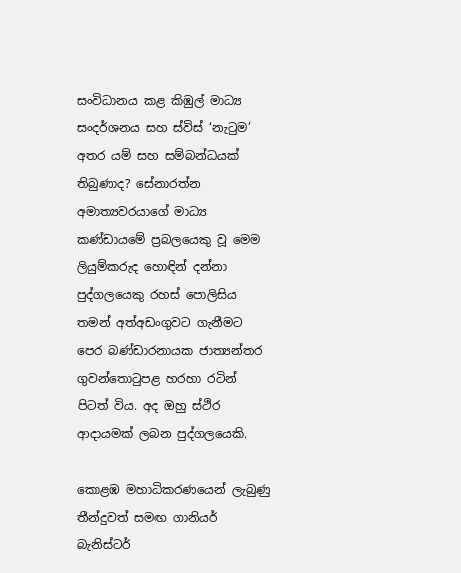සංවිධානය කළ කිඹුල් මාධ්‍ය සංදර්ශනය සහ ස්විස් ‘නැටුම’ අතර යම් සහ සම්බන්ධයක් තිබුණාද? සේනාරත්න අමාත්‍යවරයාගේ මාධ්‍ය කණ්ඩායමේ ප්‍රබලයෙකු වූ මෙම ලියුම්කරුද හොඳින් දන්නා පුද්ගලයෙකු රහස් පොලිසිය තමන් අත්අඩංගුවට ගැනීමට පෙර බණ්ඩාරනායක ජාත්‍යන්තර ගුවන්තොටුපළ හරහා රටින් පිටත් විය. අද ඔහු ස්ථිර ආදායමක් ලබන පුද්ගලයෙකි.

කොළඹ මහාධිකරණයෙන් ලැබුණු තීන්දුවත් සමඟ ගානියර් බැනිස්ටර්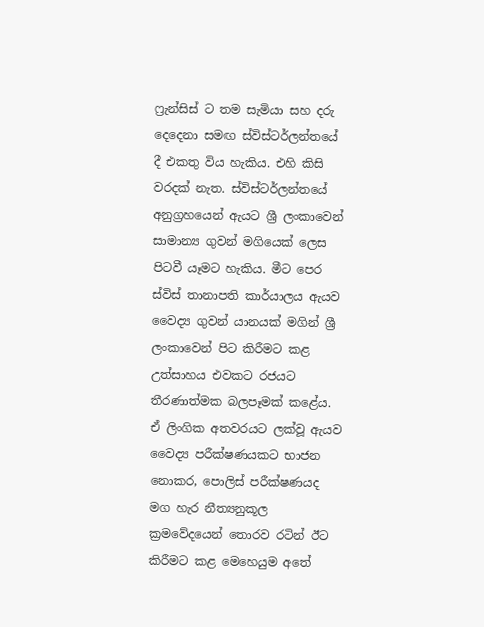ෆ්‍රැන්සිස් ට තම සැමියා සහ දරු දෙදෙනා සමඟ ස්විස්ටර්ලන්තයේ දී එකතු විය හැකිය. එහි කිසි වරදක් නැත. ස්විස්ටර්ලන්තයේ අනුග්‍රහයෙන් ඇයට ශ්‍රී ලංකාවෙන් සාමාන්‍ය ගුවන් මගියෙක් ලෙස පිටවී යෑමට හැකිය. මීට පෙර ස්විස් තානාපති කාර්යාලය ඇයව වෛද්‍ය ගුවන් යානයක් මගින් ශ්‍රී ලංකාවෙන් පිට කිරීමට කළ උත්සාහය එවකට රජයට තීරණාත්මක බලපෑමක් කළේය. ඒ ලිංගික අතවරයට ලක්වූ ඇයව වෛද්‍ය පරීක්ෂණයකට භාජන නොකර, පොලිස් පරීක්ෂණයද මග හැර නීත්‍යනුකූල ක්‍රමවේදයෙන් තොරව රටින් ඊට කිරීමට කළ මෙහෙයුම අතේ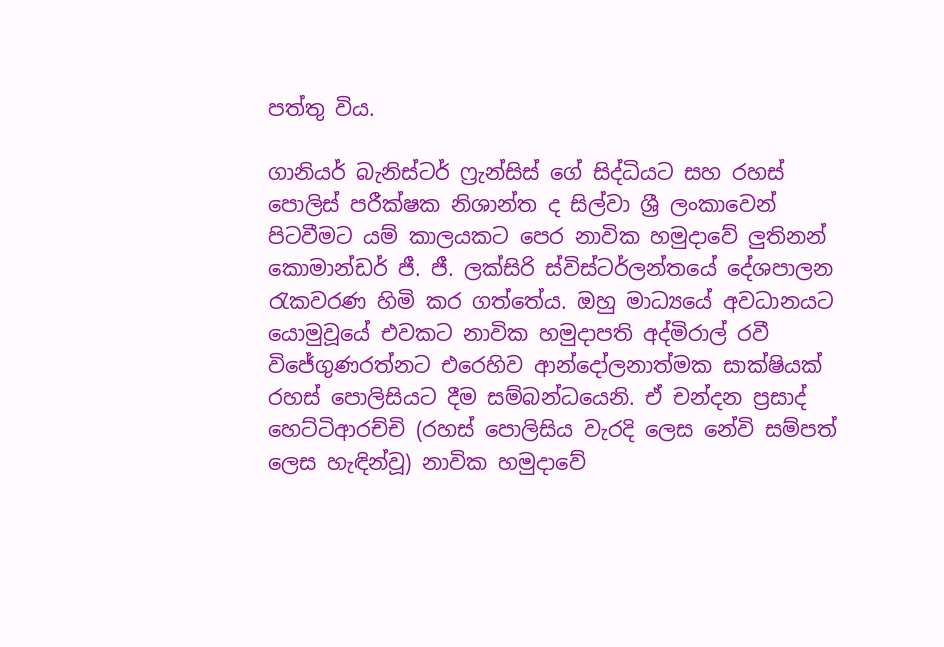පත්තු විය.

ගානියර් බැනිස්ටර් ෆ්‍රැන්සිස් ගේ සිද්ධියට සහ රහස් පොලිස් පරීක්ෂක නිශාන්ත ද සිල්වා ශ්‍රී ලංකාවෙන් පිටවීමට යම් කාලයකට පෙර නාවික හමුදාවේ ලුතිනන් කොමාන්ඩර් ජී. ජී. ලක්සිරි ස්විස්ටර්ලන්තයේ දේශපාලන රැකවරණ හිමි කර ගත්තේය. ඔහු මාධ්‍යයේ අවධානයට යොමුවූයේ එවකට නාවික හමුදාපති අද්මිරාල් රවී විජේගුණරත්නට එරෙහිව ආන්දෝලනාත්මක සාක්ෂියක් රහස් පොලිසියට දීම සම්බන්ධයෙනි. ඒ චන්දන ප්‍රසාද් හෙට්ටිආරච්චි (රහස් පොලිසිය වැරදි ලෙස නේවි සම්පත් ලෙස හැඳින්වූ) නාවික හමුදාවේ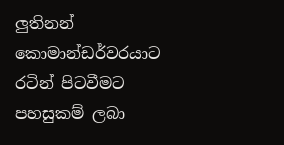ලුතිනන් කොමාන්ඩර්වරයාට රටින් පිටවීමට පහසුකම් ලබා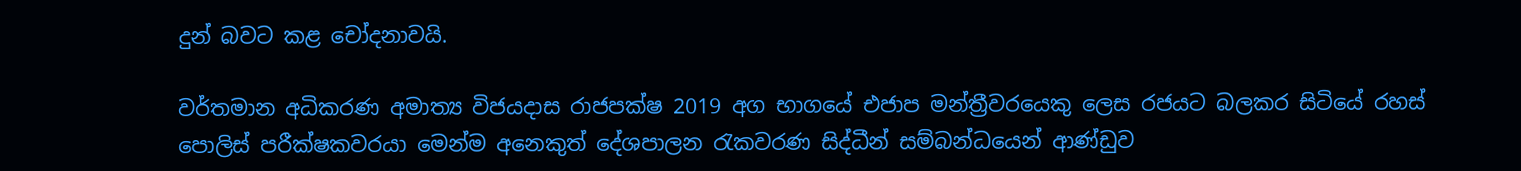දුන් බවට කළ චෝදනාවයි.

වර්තමාන අධිකරණ අමාත්‍ය විජයදාස රාජපක්ෂ 2019 අග භාගයේ එජාප මන්ත්‍රීවරයෙකු ලෙස රජයට බලකර සිටියේ රහස් පොලිස් පරීක්ෂකවරයා මෙන්ම අනෙකුත් දේශපාලන රැකවරණ සිද්ධීන් සම්බන්ධයෙන් ආණ්ඩුව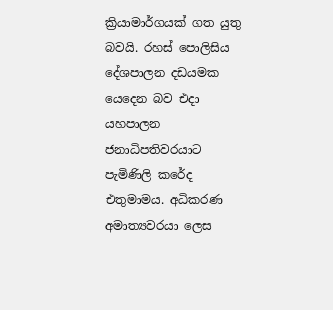ක්‍රියාමාර්ගයක් ගත යුතු බවයි. රහස් පොලිසිය දේශපාලන දඩයමක යෙදෙන බව එදා යහපාලන ජනාධිපතිවරයාට පැමිණිලි කරේද එතුමාමය. අධිකරණ අමාත්‍යවරයා ලෙස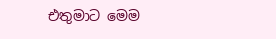එතුමාට මෙම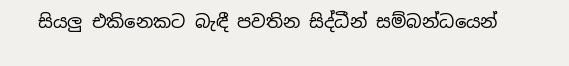සියලු එකිනෙකට බැඳී පවතින සිද්ධීන් සම්බන්ධයෙන්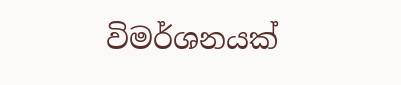විමර්ශනයක්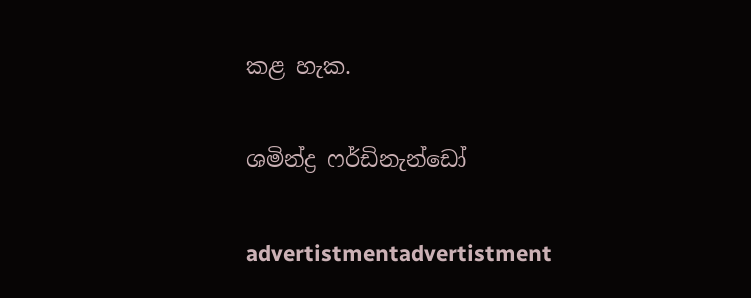කළ හැක.

ශමින්ද්‍ර ෆර්ඩිනැන්ඩෝ

advertistmentadvertistment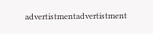advertistmentadvertistment